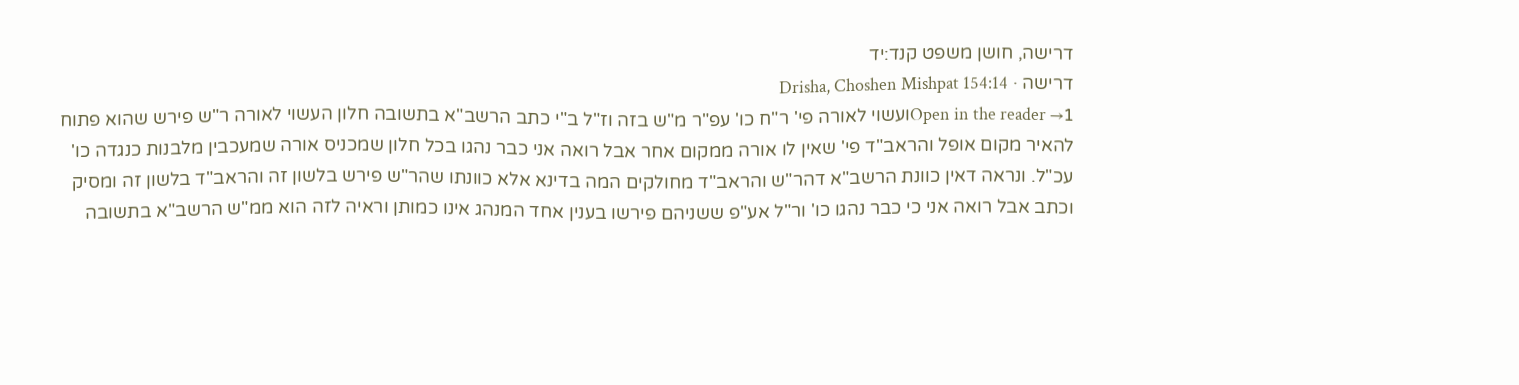דרישה, חושן משפט קנד:יד
דרישה · Drisha, Choshen Mishpat 154:14
Open in the reader →1ועשוי לאורה פי' ר"ח כו' עפ"ר מ"ש בזה וז"ל ב"י כתב הרשב"א בתשובה חלון העשוי לאורה ר"ש פירש שהוא פתוח להאיר מקום אופל והראב"ד פי' שאין לו אורה ממקום אחר אבל רואה אני כבר נהגו בכל חלון שמכניס אורה שמעכבין מלבנות כנגדה כו' עכ"ל. ונראה דאין כוונת הרשב"א דהר"ש והראב"ד מחולקים המה בדינא אלא כוונתו שהר"ש פירש בלשון זה והראב"ד בלשון זה ומסיק וכתב אבל רואה אני כי כבר נהגו כו' ור"ל אע"פ ששניהם פירשו בענין אחד המנהג אינו כמותן וראיה לזה הוא ממ"ש הרשב"א בתשובה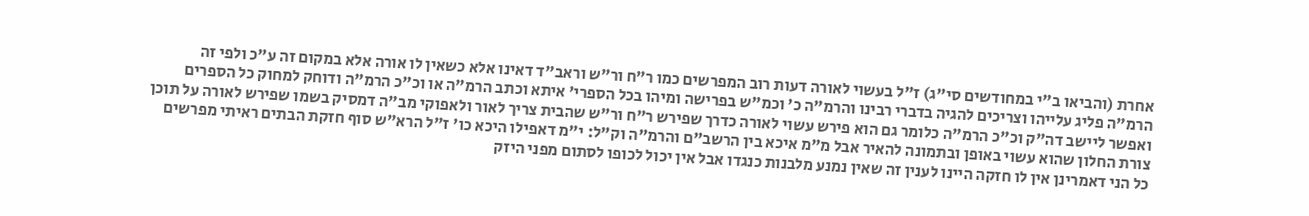אחרת (והביאו ב"י במחודשים סי"ג) ז"ל בעשוי לאורה דעות רוב המפרשים כמו ר"ח ור"ש וראב"ד דאינו אלא כשאין לו אורה אלא במקום זה ע"כ ולפי זה הרמ"ה פליג עלייהו וצריכים להגיה בדברי רבינו והרמ"ה כ' וכמ"ש בפרישה ומיהו בכל הספרי' איתא וכתב הרמ"ה או וכ"כ הרמ"ה ודוחק למחוק כל הספרים ואפשר ליישב דה"ק וכ"כ הרמ"ה כלומר גם הוא פירש עשוי לאורה כדרך שפירש ר"ח ור"ש שהבית צריך לאור ולאפוקי מב"ה דמסיק בשמו שפירש לאורה על תוכן צורת החלון שהוא עשוי באופן ובתמונה להאיר אבל מ"מ איכא בין הרשב"ם והרמ"ה וק"ל: י"מ דאפילו היכא כו' ז"ל הרא"ש סוף חזקת הבתים ראיתי מפרשים כל הני דאמרינן אין לו חזקה היינו לענין זה שאין נמנע מלבנות כנגדו אבל אין יכול לכופו לסתום מפני היזק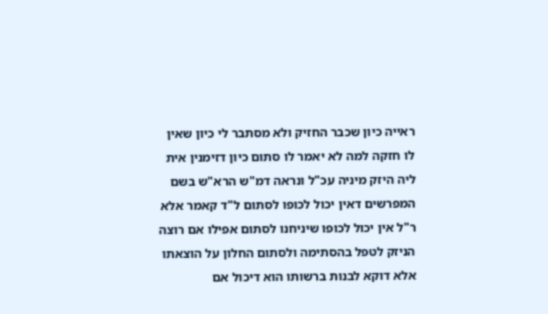ראייה כיון שכבר החזיק ולא מסתבר לי כיון שאין לו חזקה למה לא יאמר לו סתום כיון דזימנין אית ליה היזק מיניה עכ"ל ונראה דמ"ש הרא"ש בשם המפרשים דאין יכול לכופו לסתום ל"ד קאמר אלא ר"ל אין יכול לכופו שיניחנו לסתום אפילו אם רוצה הניזק לטפל בהסתימה ולסתום החלון על הוצאתו אלא דוקא לבנות ברשותו הוא דיכול אם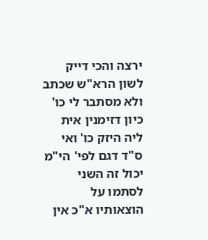ירצה והכי דייק לשון הרא"ש שכתב ולא מסתבר לי כו' כיון דזימנין אית ליה היזק כו' ואי ס"ד דגם לפי' הי"מ יכול זה השני לסתמו על הוצאותיו א"כ אין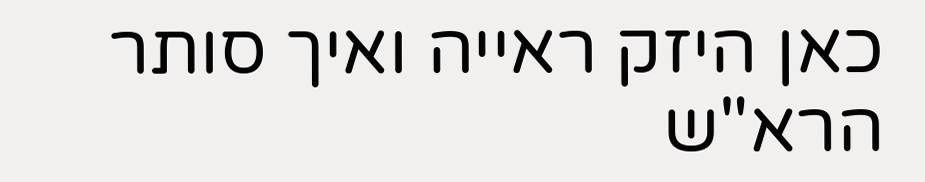כאן היזק ראייה ואיך סותר הרא"ש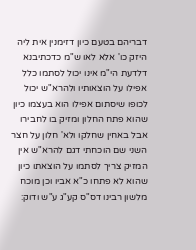דבריהם בטעם כיון דזימנין אית ליה היזק כו' אלא לאו ש"מ כדכתיבנא דלדעת הי"מ אינו יכול לסתמו כלל אפילו על הוצאותיו ולהרא"ש יכול לכופו שיסתום אפילו הוא בעצמו כיון שהוא פתח החלון ומזיק בו לחבירו אבל באחין שחלקו ולא' חלון על חצר השני שם הוכחתי דגם להרא"ש אין המזיק צריך לסתמו על הוצאתו כיון שהוא לא פתחו כ"א אביו וכן מוכח מלשון רבינו דס"ס קע"ג ע"ש ודוק: